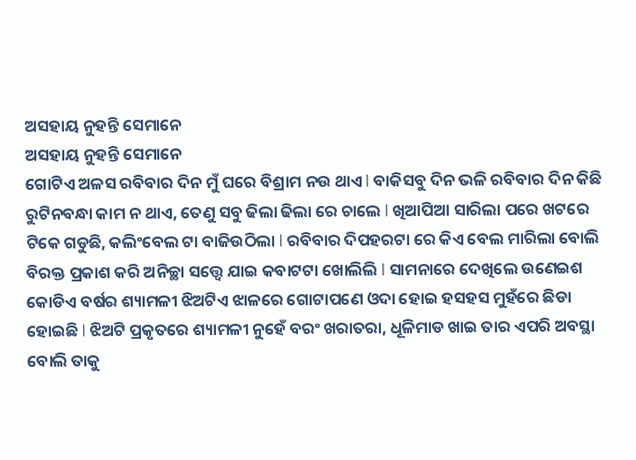ଅସହାୟ ନୁହନ୍ତି ସେମାନେ
ଅସହାୟ ନୁହନ୍ତି ସେମାନେ
ଗୋଟିଏ ଅଳସ ରବିବାର ଦିନ ମୁଁ ଘରେ ବିଶ୍ରାମ ନଉ ଥାଏ l ବାକିସବୁ ଦିନ ଭଳି ରବିବାର ଦିନ କିଛି ରୁଟିନବନ୍ଧା କାମ ନ ଥାଏ, ତେଣୁ ସବୁ ଢିଲା ଢିଲା ରେ ଚାଲେ l ଖିଆପିଆ ସାରିଲା ପରେ ଖଟରେ ଟିକେ ଗଡୁଛି, କଲିଂବେଲ ଟା ବାଜିଉଠିଲା l ରବିବାର ଦିପହରଟା ରେ କିଏ ବେଲ ମାରିଲା ବୋଲି ବିରକ୍ତ ପ୍ରକାଶ କରି ଅନିଚ୍ଛା ସତ୍ତ୍ୱେ ଯାଇ କବାଟଟା ଖୋଲିଲି l ସାମନାରେ ଦେଖିଲେ ଉଣେଇଶ କୋଡିଏ ବର୍ଷର ଶ୍ୟାମଳୀ ଝିଅଟିଏ ଝାଳରେ ଗୋଟାପଣେ ଓଦା ହୋଇ ହସହସ ମୁହଁରେ ଛିଡା ହୋଇଛି l ଝିଅଟି ପ୍ରକୃତରେ ଶ୍ୟାମଳୀ ନୁହେଁ ବରଂ ଖରାତରା, ଧୂଳିମାଡ ଖାଇ ତାର ଏପରି ଅବସ୍ଥା ବୋଲି ତାକୁ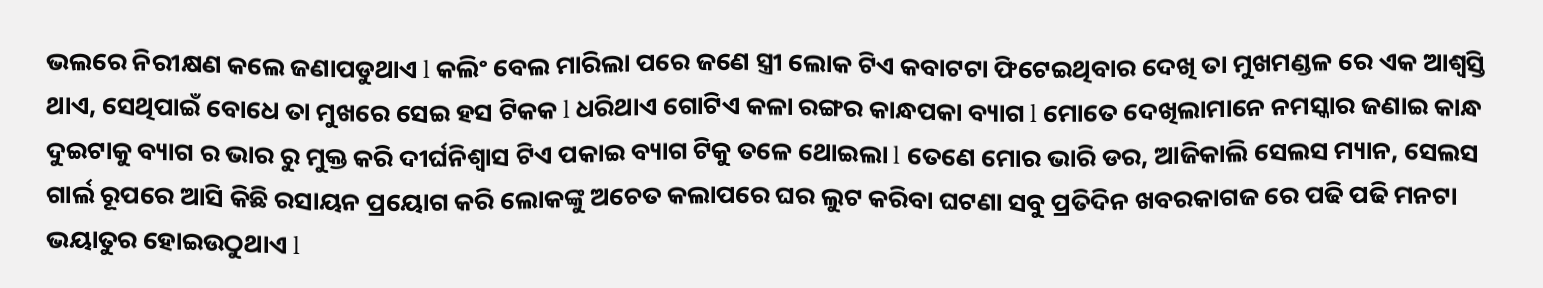ଭଲରେ ନିରୀକ୍ଷଣ କଲେ ଜଣାପଡୁଥାଏ l କଲିଂ ବେଲ ମାରିଲା ପରେ ଜଣେ ସ୍ତ୍ରୀ ଲୋକ ଟିଏ କବାଟଟା ଫିଟେଇଥିବାର ଦେଖି ତା ମୁଖମଣ୍ଡଳ ରେ ଏକ ଆଶ୍ବସ୍ତି ଥାଏ, ସେଥିପାଇଁ ବୋଧେ ତା ମୁଖରେ ସେଇ ହସ ଟିକକ l ଧରିଥାଏ ଗୋଟିଏ କଳା ରଙ୍ଗର କାନ୍ଧପକା ବ୍ୟାଗ l ମୋତେ ଦେଖିଲାମାନେ ନମସ୍କାର ଜଣାଇ କାନ୍ଧ ଦୁଇଟାକୁ ବ୍ୟାଗ ର ଭାର ରୁ ମୁକ୍ତ କରି ଦୀର୍ଘନିଶ୍ବାସ ଟିଏ ପକାଇ ବ୍ୟାଗ ଟିକୁ ତଳେ ଥୋଇଲା l ତେଣେ ମୋର ଭାରି ଡର, ଆଜିକାଲି ସେଲସ ମ୍ୟାନ, ସେଲସ ଗାର୍ଲ ରୂପରେ ଆସି କିଛି ରସାୟନ ପ୍ରୟୋଗ କରି ଲୋକଙ୍କୁ ଅଚେତ କଲାପରେ ଘର ଲୁଟ କରିବା ଘଟଣା ସବୁ ପ୍ରତିଦିନ ଖବରକାଗଜ ରେ ପଢି ପଢି ମନଟା ଭୟାତୁର ହୋଇଉଠୁଥାଏ l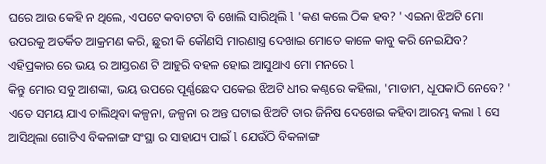ଘରେ ଆଉ କେହି ନ ଥିଲେ, ଏପଟେ କବାଟଟା ବି ଖୋଲି ସାରିଥିଲି l 'କଣ କଲେ ଠିକ ହବ? ' ଏଇନା ଝିଅଟି ମୋ ଉପରକୁ ଅତର୍କିତ ଆକ୍ରମଣ କରି, ଛୁରୀ କି କୌଣସି ମାରଣାସ୍ତ୍ର ଦେଖାଇ ମୋତେ କାଳେ କାବୁ କରି ନେଇଯିବ? ଏହିପ୍ରକାର ରେ ଭୟ ର ଆସ୍ତରଣ ଟି ଆହୁରି ବହଳ ହୋଇ ଆସୁଥାଏ ମୋ ମନରେ l
କିନ୍ତୁ ମୋର ସବୁ ଆଶଙ୍କା, ଭୟ ଉପରେ ପୂର୍ଣ୍ଣଛେଦ ପକେଇ ଝିଅଟି ଧୀର କଣ୍ଠରେ କହିଲା, 'ମାଡାମ, ଧୂପକାଠି ନେବେ? '
ଏତେ ସମୟ ଯାଏ ଚାଲିଥିବା କଳ୍ପନା, ଜଳ୍ପନା ର ଅନ୍ତ ଘଟାଇ ଝିଅଟି ତାର ଜିନିଷ ଦେଖେଇ କହିବା ଆରମ୍ଭ କଲା l ସେ ଆସିଥିଲା ଗୋଟିଏ ବିକଳାଙ୍ଗ ସଂସ୍ଥା ର ସାହାଯ୍ୟ ପାଇଁ l ଯେଉଁଠି ବିକଳାଙ୍ଗ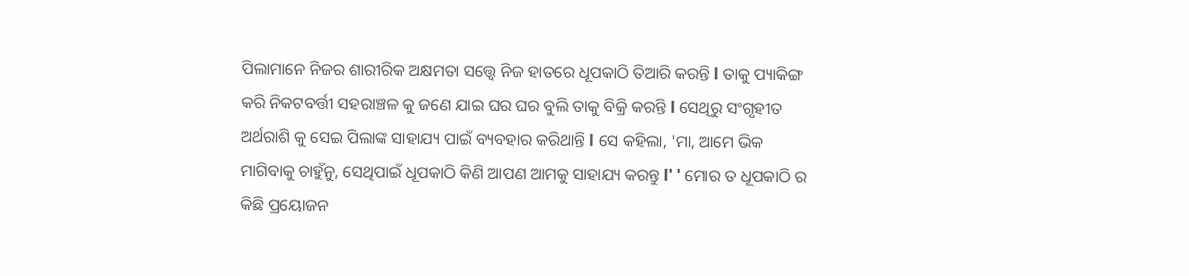ପିଲାମାନେ ନିଜର ଶାରୀରିକ ଅକ୍ଷମତା ସତ୍ତ୍ୱେ ନିଜ ହାତରେ ଧୂପକାଠି ତିଆରି କରନ୍ତି l ତାକୁ ପ୍ୟାକିଙ୍ଗ କରି ନିକଟବର୍ତ୍ତୀ ସହରାଞ୍ଚଳ କୁ ଜଣେ ଯାଇ ଘର ଘର ବୁଲି ତାକୁ ବିକ୍ରି କରନ୍ତି l ସେଥିରୁ ସଂଗୃହୀତ ଅର୍ଥରାଶି କୁ ସେଇ ପିଲାଙ୍କ ସାହାଯ୍ୟ ପାଇଁ ବ୍ୟବହାର କରିଥାନ୍ତି l ସେ କହିଲା, 'ମା, ଆମେ ଭିକ ମାଗିବାକୁ ଚାହୁଁନୁ, ସେଥିପାଇଁ ଧୂପକାଠି କିଣି ଆପଣ ଆମକୁ ସାହାଯ୍ୟ କରନ୍ତୁ l' ' ମୋର ତ ଧୂପକାଠି ର କିଛି ପ୍ରୟୋଜନ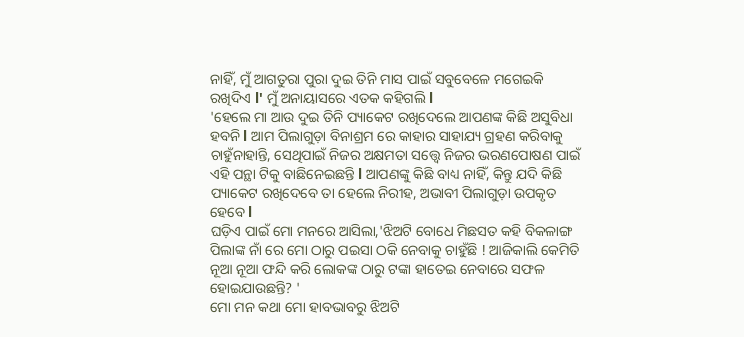ନାହିଁ, ମୁଁ ଆଗତୁରା ପୁରା ଦୁଇ ତିନି ମାସ ପାଇଁ ସବୁବେଳେ ମଗେଇକି ରଖିଦିଏ l' ମୁଁ ଅନାୟାସରେ ଏତକ କହିଗଲି l
'ହେଲେ ମା ଆଉ ଦୁଇ ତିନି ପ୍ୟାକେଟ ରଖିଦେଲେ ଆପଣଙ୍କ କିଛି ଅସୁବିଧା ହବନି l ଆମ ପିଲାଗୁଡ଼ା ବିନାଶ୍ରମ ରେ କାହାର ସାହାଯ୍ୟ ଗ୍ରହଣ କରିବାକୁ ଚାହୁଁନାହାନ୍ତି, ସେଥିପାଇଁ ନିଜର ଅକ୍ଷମତା ସତ୍ତ୍ୱେ ନିଜର ଭରଣପୋଷଣ ପାଇଁ ଏହି ପନ୍ଥା ଟିକୁ ବାଛିନେଇଛନ୍ତି l ଆପଣଙ୍କୁ କିଛି ବାଧ୍ୟ ନାହିଁ, କିନ୍ତୁ ଯଦି କିଛି ପ୍ୟାକେଟ ରଖିଦେବେ ତା ହେଲେ ନିରୀହ, ଅଭାବୀ ପିଲାଗୁଡ଼ା ଉପକୃତ ହେବେ l
ଘଡ଼ିଏ ପାଇଁ ମୋ ମନରେ ଆସିଲା,'ଝିଅଟି ବୋଧେ ମିଛସତ କହି ବିକଳାଙ୍ଗ ପିଲାଙ୍କ ନାଁ ରେ ମୋ ଠାରୁ ପଇସା ଠକି ନେବାକୁ ଚାହୁଁଛି ! ଆଜିକାଲି କେମିତି ନୂଆ ନୂଆ ଫନ୍ଦି କରି ଲୋକଙ୍କ ଠାରୁ ଟଙ୍କା ହାତେଇ ନେବାରେ ସଫଳ ହୋଇଯାଉଛନ୍ତି? '
ମୋ ମନ କଥା ମୋ ହାବଭାବରୁ ଝିଅଟି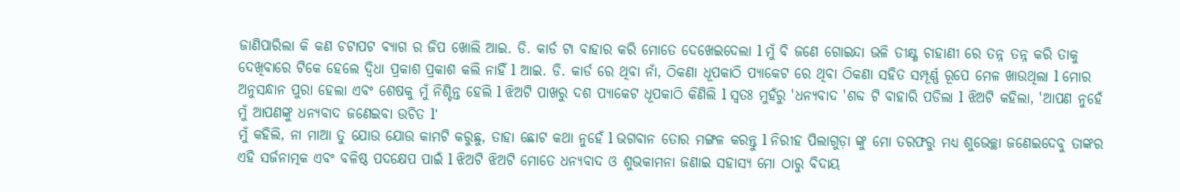ଜାଣିପାରିଲା କି କଣ ଚଟାପଟ ବ୍ୟାଗ ର ଜିପ ଖୋଲି ଆଇ. ଡି. କାର୍ଡ ଟା ବାହାର କରି ମୋତେ ଦେଖେଇଦେଲା l ମୁଁ ବି ଜଣେ ଗୋଇନ୍ଦା ଭଳି ତୀକ୍ଷ୍ଣ ଚାହାଣୀ ରେ ତନ୍ନ ତନ୍ନ କରି ତାକୁ ଦେଖିବାରେ ଟିକେ ହେଲେ ଦ୍ଵିଧା ପ୍ରକାଶ ପ୍ରକାଶ କଲି ନାହିଁ l ଆଇ. ଡି. କାର୍ଡ ରେ ଥିବା ନାଁ, ଠିକଣା ଧୂପକାଠି ପ୍ୟାକେଟ ରେ ଥିବା ଠିକଣା ସହିତ ସମ୍ପୂର୍ଣ୍ଣ ରୂପେ ମେଳ ଖାଉଥିଲା l ମୋର ଅନୁସନ୍ଧାନ ପୁରା ହେଲା ଏବଂ ଶେଷକୁ ମୁଁ ନିଶ୍ଚିନ୍ତ ହେଲି l ଝିଅଟି ପାଖରୁ ଦଶ ପ୍ୟାକେଟ ଧୂପକାଠି କିଣିଲି l ସ୍ୱତଃ ମୁହଁରୁ 'ଧନ୍ୟବାଦ 'ଶବ୍ଦ ଟି ବାହାରି ପଡିଲା l ଝିଅଟି କହିଲା, 'ଆପଣ ନୁହେଁ ମୁଁ ଆପଣଙ୍କୁ ଧନ୍ୟବାଦ ଜଣେଇବା ଉଚିତ l'
ମୁଁ କହିଲି, ନା ମାଆ ତୁ ଯୋଉ ଯୋଉ କାମଟି କରୁଛୁ, ତାହା ଛୋଟ କଥା ନୁହେଁ l ଭଗବାନ ତୋର ମଙ୍ଗଳ କରନ୍ତୁ l ନିରୀହ ପିଲାଗୁଡ଼ା ଙ୍କୁ ମୋ ତରଫରୁ ମଧ୍ୟ ଶୁଭେଚ୍ଛା ଜଣେଇଦେବୁ ତାଙ୍କର ଏହି ସର୍ଜନାତ୍ମକ ଏବଂ ବଳିଷ୍ଠ ପଦକ୍ଷେପ ପାଇଁ l ଝିଅଟି ଝିଅଟି ମୋତେ ଧନ୍ୟବାଦ ଓ ଶୁଭକାମନା ଜଣାଇ ସହାସ୍ୟ ମୋ ଠାରୁ ବିଦାୟ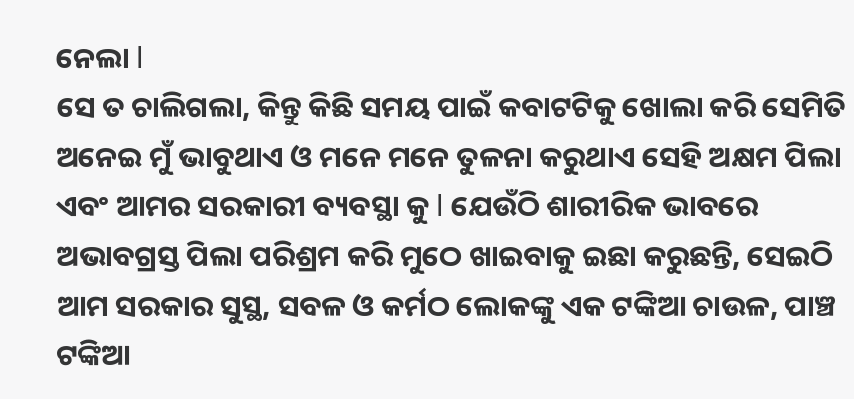ନେଲା l
ସେ ତ ଚାଲିଗଲା, କିନ୍ତୁ କିଛି ସମୟ ପାଇଁ କବାଟଟିକୁ ଖୋଲା କରି ସେମିତି ଅନେଇ ମୁଁ ଭାବୁଥାଏ ଓ ମନେ ମନେ ତୁଳନା କରୁଥାଏ ସେହି ଅକ୍ଷମ ପିଲା ଏବଂ ଆମର ସରକାରୀ ବ୍ୟବସ୍ଥା କୁ l ଯେଉଁଠି ଶାରୀରିକ ଭାବରେ ଅଭାବଗ୍ରସ୍ତ ପିଲା ପରିଶ୍ରମ କରି ମୁଠେ ଖାଇବାକୁ ଇଛା କରୁଛନ୍ତି, ସେଇଠି ଆମ ସରକାର ସୁସ୍ଥ, ସବଳ ଓ କର୍ମଠ ଲୋକଙ୍କୁ ଏକ ଟଙ୍କିଆ ଚାଉଳ, ପାଞ୍ଚ ଟଙ୍କିଆ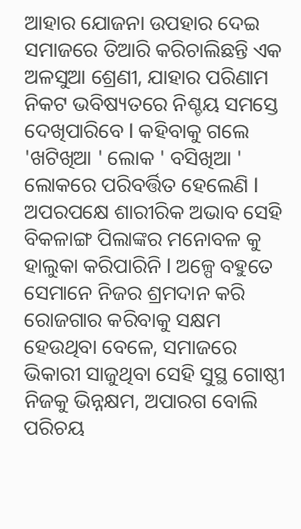ଆହାର ଯୋଜନା ଉପହାର ଦେଇ ସମାଜରେ ତିଆରି କରିଚାଲିଛନ୍ତି ଏକ ଅଳସୁଆ ଶ୍ରେଣୀ, ଯାହାର ପରିଣାମ ନିକଟ ଭବିଷ୍ୟତରେ ନିଶ୍ଚୟ ସମସ୍ତେ ଦେଖିପାରିବେ l କହିବାକୁ ଗଲେ 'ଖଟିଖିଆ ' ଲୋକ ' ବସିଖିଆ ' ଲୋକରେ ପରିବର୍ତ୍ତିତ ହେଲେଣି l
ଅପରପକ୍ଷେ ଶାରୀରିକ ଅଭାବ ସେହି ବିକଳାଙ୍ଗ ପିଲାଙ୍କର ମନୋବଳ କୁ ହାଲୁକା କରିପାରିନି l ଅଳ୍ପେ ବହୁତେ ସେମାନେ ନିଜର ଶ୍ରମଦାନ କରି ରୋଜଗାର କରିବାକୁ ସକ୍ଷମ ହେଉଥିବା ବେଳେ, ସମାଜରେ ଭିକାରୀ ସାଜୁଥିବା ସେହି ସୁସ୍ଥ ଗୋଷ୍ଠୀ ନିଜକୁ ଭିନ୍ନକ୍ଷମ, ଅପାରଗ ବୋଲି ପରିଚୟ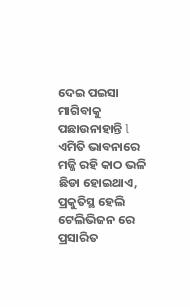ଦେଇ ପଇସା ମାଗିବାକୁ ପଛାଉନାହାନ୍ତି l
ଏମିତି ଭାବନାରେ ମଜ୍ଜି ରହି କାଠ ଭଳି ଛିଡା ହୋଇଥାଏ, ପ୍ରକୁତିସ୍ଥ ହେଲି ଟେଲିଭିଜନ ରେ ପ୍ରସାରିତ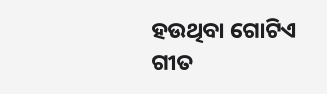ହଉଥିବା ଗୋଟିଏ ଗୀତ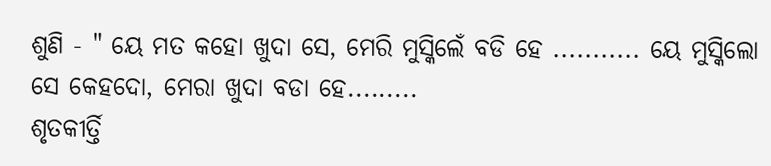ଶୁଣି - " ୟେ ମତ କହୋ ଖୁଦା ସେ, ମେରି ମୁସ୍କିଲେଁ ବଡି ହେ ........... ୟେ ମୁସ୍କିଲୋ ସେ କେହଦୋ, ମେରା ଖୁଦା ବଡା ହେ.........
ଶୃତକୀର୍ତ୍ତି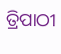ତ୍ରିପାଠୀ